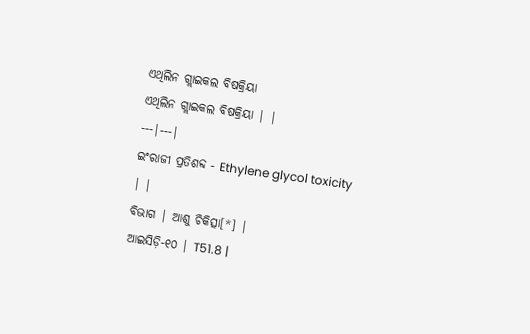ଏଥିଲିନ ଗ୍ଲାଇକଲ ବିଷକ୍ରିୟା
ଏଥିଲିନ ଗ୍ଲାଇକଲ ବିଷକ୍ରିୟା | |
---|---|
ଇଂରାଜୀ ପ୍ରତିଶବ୍ଦ - Ethylene glycol toxicity | |
ବିଭାଗ | ଆଶୁ ଚିକିତ୍ସା[*] |
ଆଇସିଡ଼ି-୧୦ | T51.8 |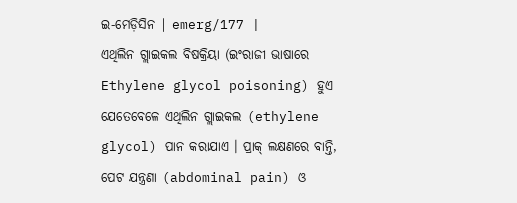ଇ-ମେଡ଼ିସିନ | emerg/177 |
ଏଥିଲିନ ଗ୍ଲାଇକଲ ବିଷକ୍ରିୟା (ଇଂରାଜୀ ଭାଷାରେ Ethylene glycol poisoning) ହୁଏ ଯେତେବେଳେ ଏଥିଲିନ ଗ୍ଲାଇକଲ (ethylene glycol) ପାନ କରାଯାଏ । ପ୍ରାକ୍ ଲକ୍ଷଣରେ ବାନ୍ତି, ପେଟ ଯନ୍ତ୍ରଣା (abdominal pain) ଓ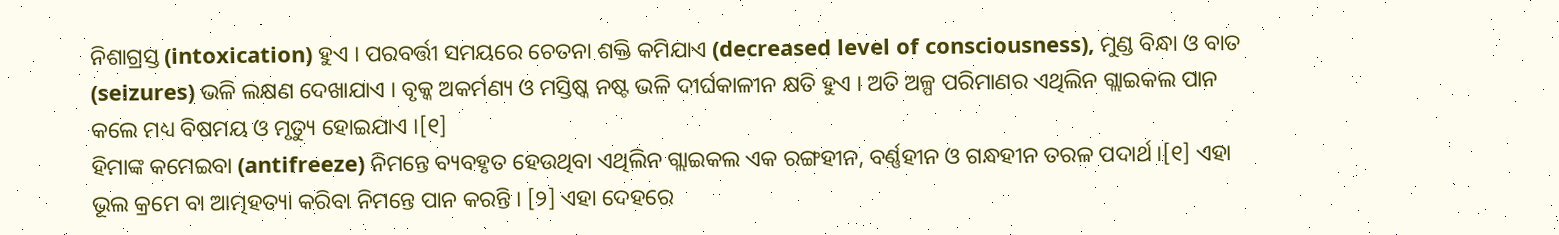ନିଶାଗ୍ରସ୍ତ (intoxication) ହୁଏ । ପରବର୍ତ୍ତୀ ସମୟରେ ଚେତନା ଶକ୍ତି କମିଯାଏ (decreased level of consciousness), ମୁଣ୍ଡ ବିନ୍ଧା ଓ ବାତ (seizures) ଭଳି ଲକ୍ଷଣ ଦେଖାଯାଏ । ବୃକ୍କ ଅକର୍ମଣ୍ୟ ଓ ମସ୍ତିଷ୍କ ନଷ୍ଟ ଭଳି ଦୀର୍ଘକାଳୀନ କ୍ଷତି ହୁଏ । ଅତି ଅଳ୍ପ ପରିମାଣର ଏଥିଲିନ ଗ୍ଲାଇକଲ ପାନ କଲେ ମଧ୍ୟ ବିଷମୟ ଓ ମୃତ୍ୟୁ ହୋଇଯାଏ ।[୧]
ହିମାଙ୍କ କମେଇବା (antifreeze) ନିମନ୍ତେ ବ୍ୟବହୃତ ହେଉଥିବା ଏଥିଲିନ ଗ୍ଲାଇକଲ ଏକ ରଙ୍ଗହୀନ, ବର୍ଣ୍ଣହୀନ ଓ ଗନ୍ଧହୀନ ତରଳ ପଦାର୍ଥ ।[୧] ଏହା ଭୂଲ କ୍ରମେ ବା ଆତ୍ମହତ୍ୟା କରିବା ନିମନ୍ତେ ପାନ କରନ୍ତି । [୨] ଏହା ଦେହରେ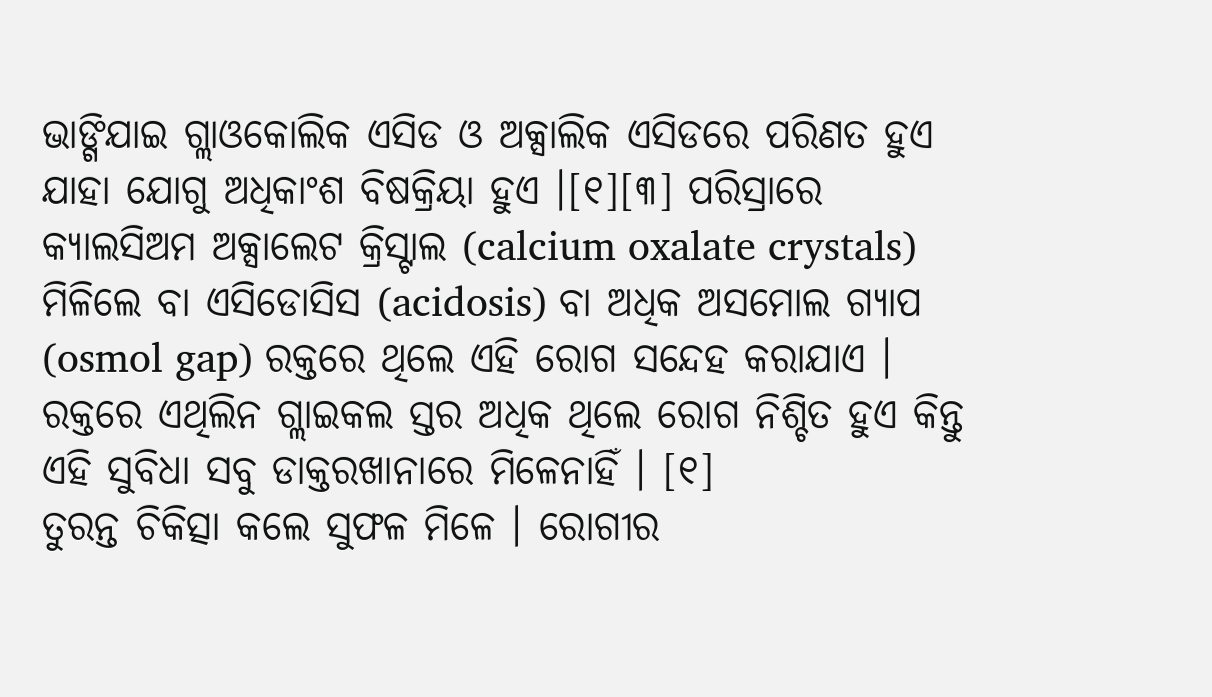ଭାଙ୍ଗିଯାଇ ଗ୍ଲାଓକୋଲିକ ଏସିଡ ଓ ଅକ୍ସାଲିକ ଏସିଡରେ ପରିଣତ ହୁଏ ଯାହା ଯୋଗୁ ଅଧିକାଂଶ ବିଷକ୍ରିୟା ହୁଏ ।[୧][୩] ପରିସ୍ରାରେ କ୍ୟାଲସିଅମ ଅକ୍ସାଲେଟ କ୍ରିସ୍ଟାଲ (calcium oxalate crystals) ମିଳିଲେ ବା ଏସିଡୋସିସ (acidosis) ବା ଅଧିକ ଅସମୋଲ ଗ୍ୟାପ (osmol gap) ରକ୍ତରେ ଥିଲେ ଏହି ରୋଗ ସନ୍ଦେହ କରାଯାଏ । ରକ୍ତରେ ଏଥିଲିନ ଗ୍ଲାଇକଲ ସ୍ତର ଅଧିକ ଥିଲେ ରୋଗ ନିଶ୍ଚିତ ହୁଏ କିନ୍ତୁ ଏହି ସୁବିଧା ସବୁ ଡାକ୍ତରଖାନାରେ ମିଳେନାହିଁ । [୧]
ତୁରନ୍ତ ଚିକିତ୍ସା କଲେ ସୁଫଳ ମିଳେ । ରୋଗୀର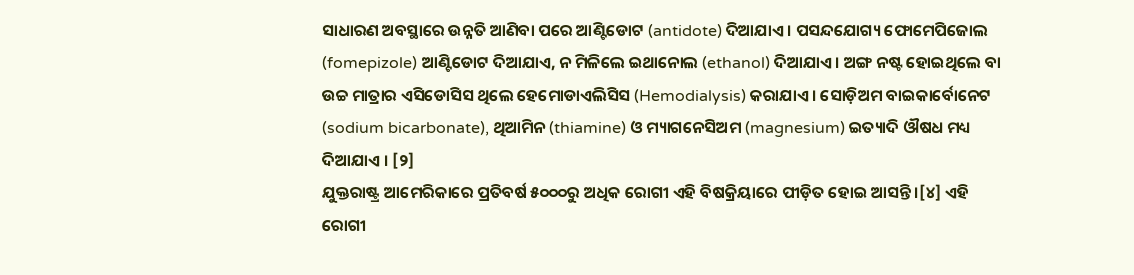ସାଧାରଣ ଅବସ୍ଥାରେ ଉନ୍ନତି ଆଣିବା ପରେ ଆଣ୍ଟିଡୋଟ (antidote) ଦିଆଯାଏ । ପସନ୍ଦଯୋଗ୍ୟ ଫୋମେପିଜୋଲ (fomepizole) ଆଣ୍ଟିଡୋଟ ଦିଆଯାଏ, ନ ମିଳିଲେ ଇଥାନୋଲ (ethanol) ଦିଆଯାଏ । ଅଙ୍ଗ ନଷ୍ଟ ହୋଇଥିଲେ ବା ଉଚ୍ଚ ମାତ୍ରାର ଏସିଡୋସିସ ଥିଲେ ହେମୋଡାଏଲିସିସ (Hemodialysis) କରାଯାଏ । ସୋଡ଼ିଅମ ବାଇକାର୍ବୋନେଟ (sodium bicarbonate), ଥିଆମିନ (thiamine) ଓ ମ୍ୟାଗନେସିଅମ (magnesium) ଇତ୍ୟାଦି ଔଷଧ ମଧ୍ୟ ଦିଆଯାଏ । [୨]
ଯୁକ୍ତରାଷ୍ଟ୍ର ଆମେରିକାରେ ପ୍ରତିବର୍ଷ ୫୦୦୦ରୁ ଅଧିକ ରୋଗୀ ଏହି ବିଷକ୍ରିୟାରେ ପୀଡ଼ିତ ହୋଇ ଆସନ୍ତି ।[୪] ଏହି ରୋଗୀ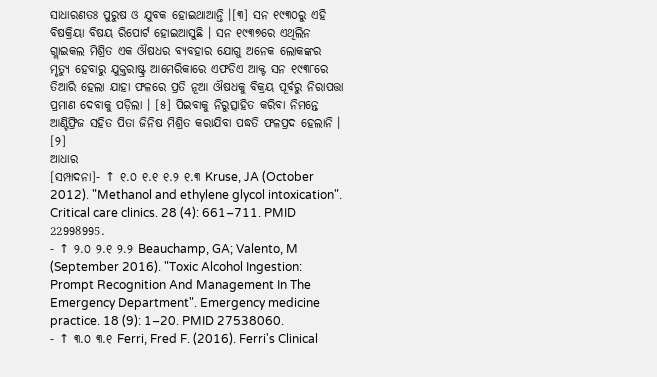ସାଧାରଣତଃ ପୁରୁଷ ଓ ଯୁବକ ହୋଇଥାଆନ୍ତି ।[୩] ସନ ୧୯୩୦ରୁ ଏହି ବିଷକ୍ରିୟା ବିଷୟ ରିପୋର୍ଟ ହୋଇଆସୁଛି । ସନ ୧୯୩୭ରେ ଏଥିଲିନ ଗ୍ଲାଇକଲ ମିଶ୍ରିତ ଏକ ଔଷଧର ବ୍ୟବହାର ଯୋଗୁ ଅନେକ ଲୋକଙ୍କର ମୃତ୍ୟୁ ହେବାରୁ ଯୁକ୍ତରାଷ୍ଟ୍ର ଆମେରିକାରେ ଏଫଡିଏ ଆକ୍ଟ ସନ ୧୯୩୮ରେ ତିଆରି ହେଲା ଯାହା ଫଳରେ ପ୍ରତି ନୂଆ ଔଷଧକୁ ବିକ୍ରୟ ପୂର୍ବରୁ ନିରାପତ୍ତା ପ୍ରମାଣ ଦେବାକୁ ପଡ଼ିଲା । [୫] ପିଇବାକୁ ନିରୁତ୍ସାହିତ କରିବା ନିମନ୍ତେ ଆଣ୍ଟିଫ୍ରିଜ ସହିତ ପିତା ଜିନିଷ ମିଶ୍ରିତ କରାଯିବା ପଦ୍ଧତି ଫଳପ୍ରଦ ହେଲାନି । [୨]
ଆଧାର
[ସମ୍ପାଦନା]- ↑ ୧.୦ ୧.୧ ୧.୨ ୧.୩ Kruse, JA (October 2012). "Methanol and ethylene glycol intoxication". Critical care clinics. 28 (4): 661–711. PMID 22998995.
- ↑ ୨.୦ ୨.୧ ୨.୨ Beauchamp, GA; Valento, M (September 2016). "Toxic Alcohol Ingestion: Prompt Recognition And Management In The Emergency Department". Emergency medicine practice. 18 (9): 1–20. PMID 27538060.
- ↑ ୩.୦ ୩.୧ Ferri, Fred F. (2016). Ferri's Clinical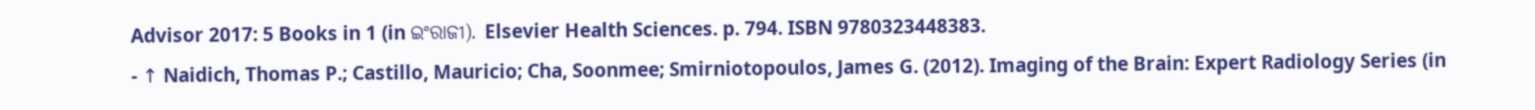Advisor 2017: 5 Books in 1 (in ଇଂରାଜୀ). Elsevier Health Sciences. p. 794. ISBN 9780323448383.
- ↑ Naidich, Thomas P.; Castillo, Mauricio; Cha, Soonmee; Smirniotopoulos, James G. (2012). Imaging of the Brain: Expert Radiology Series (in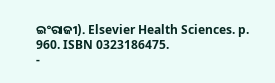ଇଂରାଜୀ). Elsevier Health Sciences. p. 960. ISBN 0323186475.
-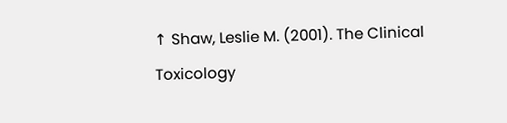↑ Shaw, Leslie M. (2001). The Clinical Toxicology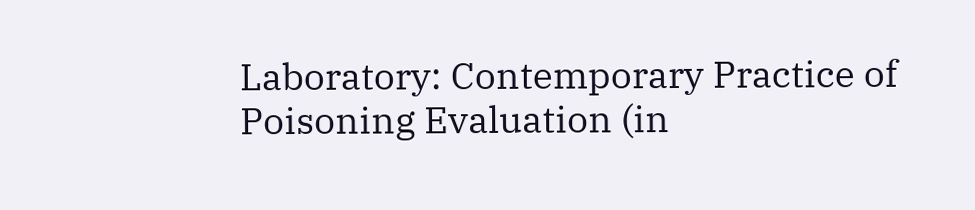Laboratory: Contemporary Practice of Poisoning Evaluation (in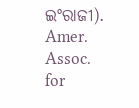ଇଂରାଜୀ). Amer. Assoc. for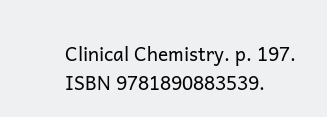Clinical Chemistry. p. 197. ISBN 9781890883539.